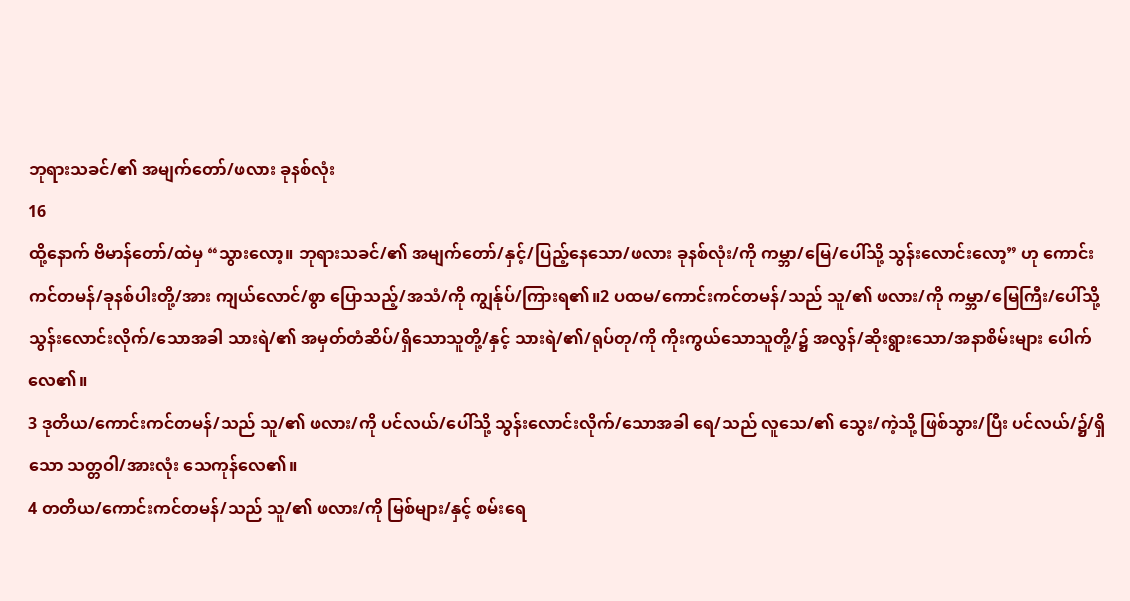ဘုရားသခင်/၏ အမျက်တော်/ဖလား ခုနစ်လုံး
16
ထို့နောက် ဗိမာန်တော်/ထဲမှ “သွားလော့။ ဘုရားသခင်/၏ အမျက်တော်/နှင့်/ပြည့်နေသော/ဖလား ခုနစ်လုံး/ကို ကမ္ဘာ/မြေ/ပေါ်သို့ သွန်းလောင်းလော့” ဟု ကောင်းကင်တမန်/ခုနစ်ပါးတို့/အား ကျယ်လောင်/စွာ ပြောသည့်/အသံ/ကို ကျွန်ုပ်/ကြားရ၏။2 ပထမ/ကောင်းကင်တမန်/သည် သူ/၏ ဖလား/ကို ကမ္ဘာ/မြေကြီး/ပေါ်သို့ သွန်းလောင်းလိုက်/သောအခါ သားရဲ/၏ အမှတ်တံဆိပ်/ရှိသောသူတို့/နှင့် သားရဲ/၏/ရုပ်တု/ကို ကိုးကွယ်သောသူတို့/၌ အလွန်/ဆိုးရွားသော/အနာစိမ်းများ ပေါက်လေ၏။
3 ဒုတိယ/ကောင်းကင်တမန်/သည် သူ/၏ ဖလား/ကို ပင်လယ်/ပေါ်သို့ သွန်းလောင်းလိုက်/သောအခါ ရေ/သည် လူသေ/၏ သွေး/ကဲ့သို့ ဖြစ်သွား/ပြီး ပင်လယ်/၌/ရှိသော သတ္တဝါ/အားလုံး သေကုန်လေ၏။
4 တတိယ/ကောင်းကင်တမန်/သည် သူ/၏ ဖလား/ကို မြစ်များ/နှင့် စမ်းရေ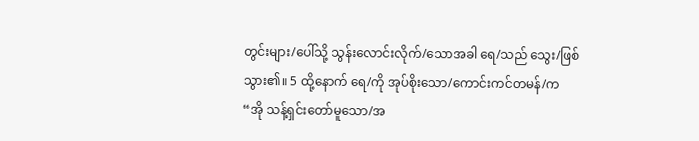တွင်းများ/ပေါ်သို့ သွန်းလောင်းလိုက်/သောအခါ ရေ/သည် သွေး/ဖြစ်သွား၏။ 5 ထို့နောက် ရေ/ကို အုပ်စိုးသော/ကောင်းကင်တမန်/က
“အို သန့်ရှင်းတော်မူသော/အ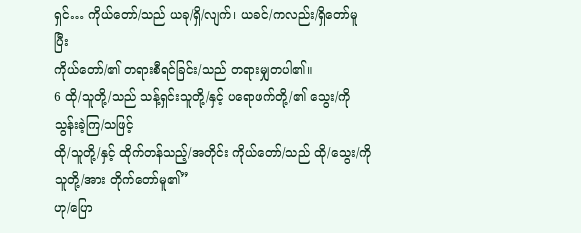ရှင်… ကိုယ်တော်/သည် ယခု/ရှိ/လျက်၊ ယခင်/ကလည်း/ရှိတော်မူပြီး
ကိုယ်တော်/၏ တရားစီရင်ခြင်း/သည် တရားမျှတပါ၏။
6 ထို/သူတို့/သည် သန့်ရှင်းသူတို့/နှင့် ပရောဖက်တို့/၏ သွေး/ကို သွန်းခဲ့ကြ/သဖြင့်
ထို/သူတို့/နှင့် ထိုက်တန်သည့်/အတိုင်း ကိုယ်တော်/သည် ထို/သွေး/ကို သူတို့/အား တိုက်တော်မူ၏”
ဟု/ပြော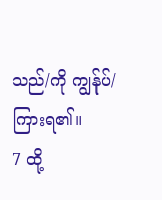သည်/ကို ကျွန်ုပ်/ကြားရ၏။
7 ထို့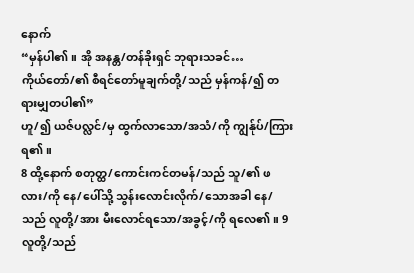နောက်
“မှန်ပါ၏။ အို အနန္တ/တန်ခိုးရှင် ဘုရားသခင်…
ကိုယ်တော်/၏ စီရင်တော်မူချက်တို့/သည် မှန်ကန်/၍ တရားမျှတပါ၏”
ဟူ/၍ ယဇ်ပလ္လင်/မှ ထွက်လာသော/အသံ/ကို ကျွန်ုပ်/ကြားရ၏။
8 ထို့နောက် စတုတ္ထ/ကောင်းကင်တမန်/သည် သူ/၏ ဖလား/ကို နေ/ပေါ်သို့ သွန်းလောင်းလိုက်/သောအခါ နေ/သည် လူတို့/အား မီးလောင်ရသော/အခွင့်/ကို ရလေ၏။ 9 လူတို့/သည်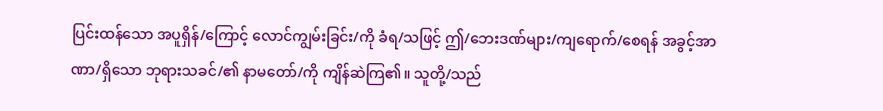ပြင်းထန်သော အပူရှိန်/ကြောင့် လောင်ကျွမ်းခြင်း/ကို ခံရ/သဖြင့် ဤ/ဘေးဒဏ်များ/ကျရောက်/စေရန် အခွင့်အာဏာ/ရှိသော ဘုရားသခင်/၏ နာမတော်/ကို ကျိန်ဆဲကြ၏။ သူတို့/သည်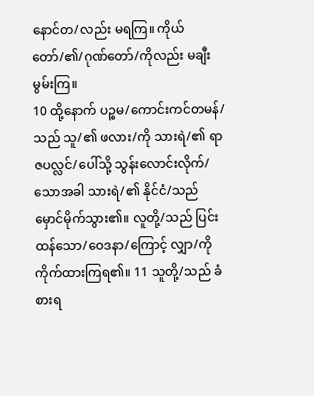နောင်တ/လည်း မရကြ။ ကိုယ်တော်/၏/ဂုဏ်တော်/ကိုလည်း မချီးမွမ်းကြ။
10 ထို့နောက် ပဉ္စမ/ကောင်းကင်တမန်/သည် သူ/၏ ဖလား/ကို သားရဲ/၏ ရာဇပလ္လင်/ပေါ်သို့ သွန်းလောင်းလိုက်/သောအခါ သားရဲ/၏ နိုင်ငံ/သည် မှောင်မိုက်သွား၏။ လူတို့/သည် ပြင်းထန်သော/ဝေဒနာ/ကြောင့် လျှာ/ကို ကိုက်ထားကြရ၏။ 11 သူတို့/သည် ခံစားရ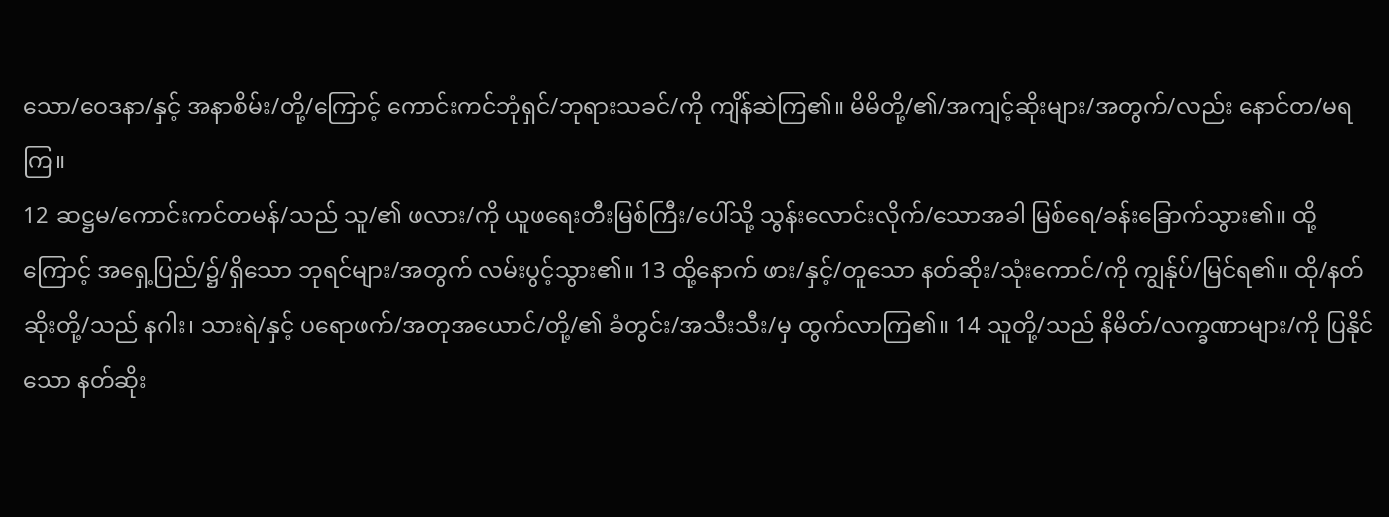သော/ဝေဒနာ/နှင့် အနာစိမ်း/တို့/ကြောင့် ကောင်းကင်ဘုံရှင်/ဘုရားသခင်/ကို ကျိန်ဆဲကြ၏။ မိမိတို့/၏/အကျင့်ဆိုးများ/အတွက်/လည်း နောင်တ/မရကြ။
12 ဆဋ္ဌမ/ကောင်းကင်တမန်/သည် သူ/၏ ဖလား/ကို ယူဖရေးတီးမြစ်ကြီး/ပေါ်သို့ သွန်းလောင်းလိုက်/သောအခါ မြစ်ရေ/ခန်းခြောက်သွား၏။ ထို့ကြောင့် အရှေ့ပြည်/၌/ရှိသော ဘုရင်များ/အတွက် လမ်းပွင့်သွား၏။ 13 ထို့နောက် ဖား/နှင့်/တူသော နတ်ဆိုး/သုံးကောင်/ကို ကျွန်ုပ်/မြင်ရ၏။ ထို/နတ်ဆိုးတို့/သည် နဂါး၊ သားရဲ/နှင့် ပရောဖက်/အတုအယောင်/တို့/၏ ခံတွင်း/အသီးသီး/မှ ထွက်လာကြ၏။ 14 သူတို့/သည် နိမိတ်/လက္ခဏာများ/ကို ပြနိုင်သော နတ်ဆိုး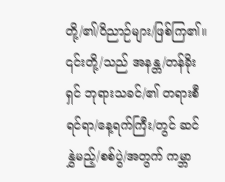တို့/၏/ဝိညာဉ်များ/ဖြစ်ကြ၏။ ၎င်းတို့/သည် အနန္တ/တန်ခိုးရှင် ဘုရားသခင်/၏ တရားစီရင်ရာ/နေ့ရက်ကြီး/တွင် ဆင်နွှဲမည့်/စစ်ပွဲ/အတွက် ကမ္ဘာ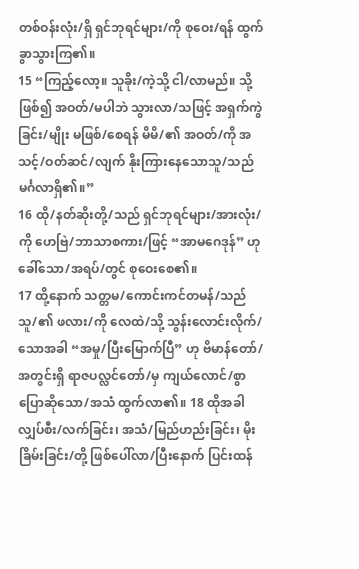တစ်ဝန်းလုံး/ရှိ ရှင်ဘုရင်များ/ကို စုဝေး/ရန် ထွက်ခွာသွားကြ၏။
15 “ကြည့်လော့။ သူခိုး/ကဲ့သို့ ငါ/လာမည်။ သို့ဖြစ်၍ အဝတ်/မပါဘဲ သွားလာ/သဖြင့် အရှက်ကွဲခြင်း/မျိုး မဖြစ်/စေရန် မိမိ/၏ အဝတ်/ကို အသင့်/ဝတ်ဆင်/လျက် နိုးကြားနေသောသူ/သည် မင်္ဂလာရှိ၏။”
16 ထို/နတ်ဆိုးတို့/သည် ရှင်ဘုရင်များ/အားလုံး/ကို ဟေဗြဲ/ဘာသာစကား/ဖြင့် “အာမဂေဒုန်” ဟု ခေါ်သော/အရပ်/တွင် စုဝေးစေ၏။
17 ထို့နောက် သတ္တမ/ကောင်းကင်တမန်/သည် သူ/၏ ဖလား/ကို လေထဲ/သို့ သွန်းလောင်းလိုက်/သောအခါ “အမှု/ပြီးမြောက်ပြီ” ဟု ဗိမာန်တော်/အတွင်းရှိ ရာဇပလ္လင်တော်/မှ ကျယ်လောင်/စွာ ပြောဆိုသော/အသံ ထွက်လာ၏။ 18 ထိုအခါ လျှပ်စီး/လက်ခြင်း၊ အသံ/မြည်ဟည်းခြင်း၊ မိုးခြိမ်းခြင်း/တို့ ဖြစ်ပေါ်လာ/ပြီးနောက် ပြင်းထန်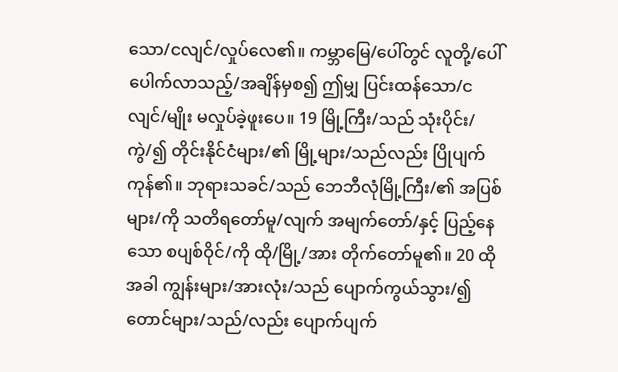သော/ငလျင်/လှုပ်လေ၏။ ကမ္ဘာမြေ/ပေါ်တွင် လူတို့/ပေါ်ပေါက်လာသည့်/အချိန်မှစ၍ ဤမျှ ပြင်းထန်သော/ငလျင်/မျိုး မလှုပ်ခဲ့ဖူးပေ။ 19 မြို့ကြီး/သည် သုံးပိုင်း/ကွဲ/၍ တိုင်းနိုင်ငံများ/၏ မြို့များ/သည်လည်း ပြိုပျက်ကုန်၏။ ဘုရားသခင်/သည် ဘေဘီလုံမြို့ကြီး/၏ အပြစ်များ/ကို သတိရတော်မူ/လျက် အမျက်တော်/နှင့် ပြည့်နေသော စပျစ်ဝိုင်/ကို ထို/မြို့/အား တိုက်တော်မူ၏။ 20 ထိုအခါ ကျွန်းများ/အားလုံး/သည် ပျောက်ကွယ်သွား/၍ တောင်များ/သည်/လည်း ပျောက်ပျက်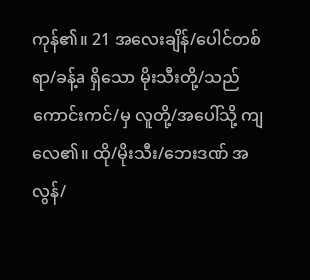ကုန်၏။ 21 အလေးချိန်/ပေါင်တစ်ရာ/ခန့်a ရှိသော မိုးသီးတို့/သည် ကောင်းကင်/မှ လူတို့/အပေါ်သို့ ကျလေ၏။ ထို/မိုးသီး/ဘေးဒဏ် အလွန်/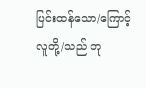ပြင်းထန်သော/ကြောင့် လူတို့/သည် ဘု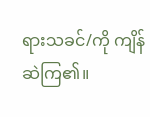ရားသခင်/ကို ကျိန်ဆဲကြ၏။